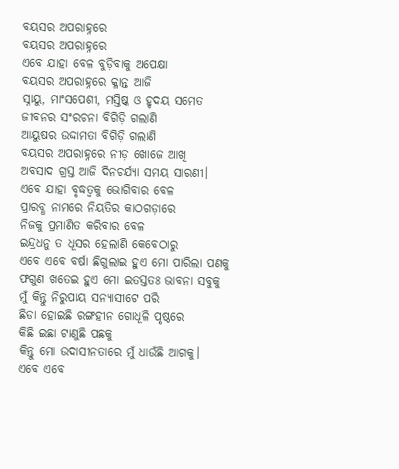ବୟସର ଅପରାହ୍ନରେ
ବୟସର ଅପରାହ୍ନରେ
ଏବେ ଯାହା ବେଳ ବୁଡ଼ିବାକୁ ଅପେକ୍ଷା
ବୟସର ଅପରାହ୍ନରେ କ୍ଳାନ୍ତ ଆଜି
ସ୍ନାୟୁ, ମାଂସପେଶୀ, ମସ୍ତିଷ୍କ ଓ ହୃଦୟ ସମେତ
ଜୀବନର ସଂରଚନା ବିଗିଡ଼ି ଗଲାଣି
ଆୟୁଷର ଉଦ୍ଦାମତା ବିଗିଡ଼ି ଗଲାଣି
ବୟସର ଅପରାହ୍ନରେ ନୀଡ଼ ଖୋଜେ ଆଖି
ଅବସାଦ ଗ୍ରସ୍ତ ଆଜି ଦିନଚର୍ଯ୍ୟା ସମୟ ସାରଣୀ।
ଏବେ ଯାହା ବୃଦ୍ଧତ୍ଵକୁ ଭୋଗିବାର ବେଳ
ପ୍ରାରବ୍ଧ ନାମରେ ନିୟତିର କାଠଗଡ଼ାରେ
ନିଜକୁ ପ୍ରମାଣିତ କରିବାର ବେଳ
ଇନ୍ଦ୍ରଧନୁ ତ ଧୂସର ହେଲାଣି କେବେଠାରୁ
ଏବେ ଏବେ ବର୍ଷା ଛିଗୁଲାଇ ହୁଏ ମୋ ପାରିଲା ପଣକୁ
ଫଗୁଣ ଖତେଇ ହୁଏ ମୋ ଇତସ୍ତତଃ ଭାବନା ସବୁକୁ
ମୁଁ କିନ୍ତୁ ନିରୁପାୟ ସନ୍ୟାସୀଟେ ପରି
ଛିଡା ହୋଇଛି ରଙ୍ଗହୀନ ଗୋଧୂଳି ପୃଷ୍ଠରେ
କିଛି ଇଛା ଟାଣୁଛି ପଛକୁ
କିନ୍ତୁ ମୋ ଉଦାସୀନତାରେ ମୁଁ ଧାଉଁଛି ଆଗକୁ।
ଏବେ ଏବେ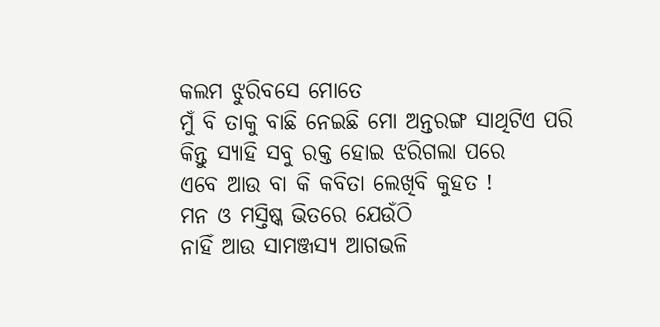କଲମ ଝୁରିବସେ ମୋତେ
ମୁଁ ବି ତାକୁ ବାଛି ନେଇଛି ମୋ ଅନ୍ତରଙ୍ଗ ସାଥିଟିଏ ପରି
କିନ୍ତୁ ସ୍ୟାହି ସବୁ ରକ୍ତ ହୋଇ ଝରିଗଲା ପରେ
ଏବେ ଆଉ ବା କି କବିତା ଲେଖିବି କୁହତ !
ମନ ଓ ମସ୍ତିଷ୍କ ଭିତରେ ଯେଉଁଠି
ନାହିଁ ଆଉ ସାମଞ୍ଜସ୍ୟ ଆଗଭଳି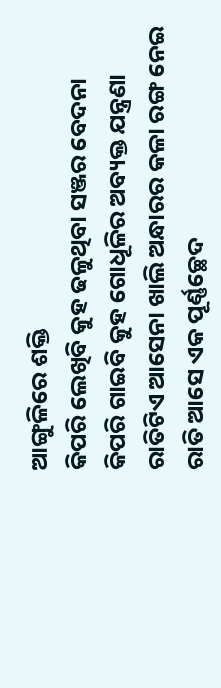ଆଙ୍ଗୁଳିରେ ଶକ୍ତି
କିପରି ଲେଖିବି କୁହ ଢଳୁଥିବା ସଞ୍ଜର ବେଦନା
କିପରି ଗାଇବି କୁହ ଗୋଧୂଳିର ଅବ୍ୟକ୍ତ ଯନ୍ତ୍ରଣା
ରାତିଟିଏ ଆସେନା ଖାଲି ଅନ୍ଧାରର କଳା ରଙ୍ଗ ନେଇ
ରାତି ଆସେ ଏକ ପୂର୍ଣ୍ଣଚ୍ଛେଦ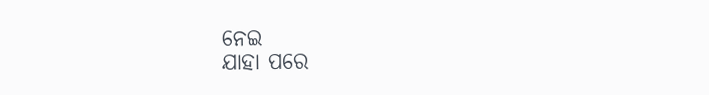ନେଇ
ଯାହା ପରେ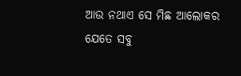ଆଉ ନଥାଏ ସେ ମିଛ ଆଲୋକର
ଯେତେ ସବୁ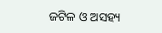ଜଟିଳ ଓ ଅସହ୍ୟ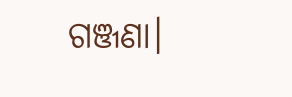ଗଞ୍ଜଣା।